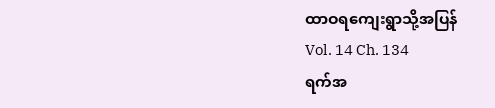ထာဝရကျေးရွာသို့အပြန်
Vol. 14 Ch. 134
ရက်အ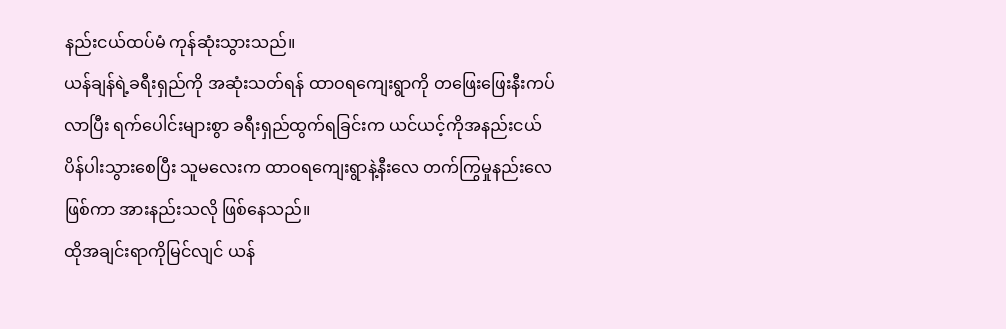နည်းငယ်ထပ်မံ ကုန်ဆုံးသွားသည်။
ယန်ချန်ရဲ့ခရီးရှည်ကို အဆုံးသတ်ရန် ထာဝရကျေးရွာကို တဖြေးဖြေးနီးကပ်လာပြီး ရက်ပေါင်းများစွာ ခရီးရှည်ထွက်ရခြင်းက ယင်ယင့်ကိုအနည်းငယ် ပိန်ပါးသွားစေပြီး သူမလေးက ထာဝရကျေးရွာနဲ့နီးလေ တက်ကြွမှုနည်းလေဖြစ်ကာ အားနည်းသလို ဖြစ်နေသည်။
ထိုအချင်းရာကိုမြင်လျင် ယန်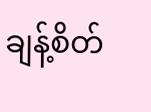ချန့်စိတ်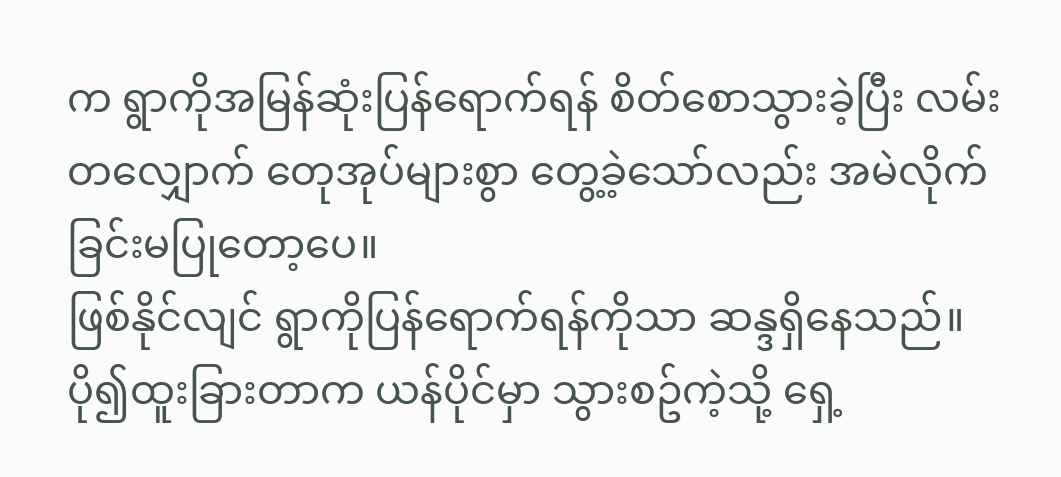က ရွာကိုအမြန်ဆုံးပြန်ရောက်ရန် စိတ်စောသွားခဲ့ပြီး လမ်းတလျှောက် တေုအုပ်များစွာ တွေ့ခဲ့သော်လည်း အမဲလိုက်ခြင်းမပြုတော့ပေ။
ဖြစ်နိုင်လျင် ရွာကိုပြန်ရောက်ရန်ကိုသာ ဆန္ဒရှိနေသည်။ ပို၍ထူးခြားတာက ယန်ပိုင်မှာ သွားစဥ်ကဲ့သို့ ရှေ့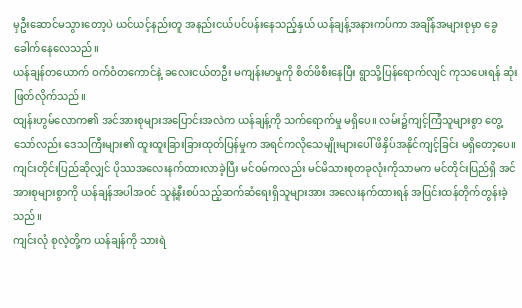မှဦးဆောင်မသွားတော့ပဲ ယင်ယင့်နည်းတူ အနည်းငယ်ပင်ပန်းနေသည့်နှယ် ယန်ချန့်အနားကပ်ကာ အချိန်အများစုမှာ ခွေခေါက်နေလေသည်။
ယန်ချန်တယောက် ဝက်ဝံတကောင်နဲ့ ခလေးငယ်တဦး မကျန်းမာမှုကို စိတ်ဖိစီးနေပြီး ရွာသို့ပြန်ရောက်လျင် ကုသပေးရန် ဆုံးဖြတ်လိုက်သည်။
ထျန်းဟွမ်လောက၏ အင်အားစုများအပြောင်းအလဲက ယန်ချန့်ကို သက်ရောက်မှု မရှိပေ။ လမ်း၌ကျင့်ကြံသူများစွာ တွေ့သော်လည်း ဒေသကြီးများ၏ ထူးထူးခြားခြားထုတ်ပြန်မှုက အရင်ကလိုသေမျိုးများပေါ် ဖိနှိပ်အနိုင်ကျင့်ခြင်း မရှိတော့ပေ။
ကျင်းတိုင်းပြည်ဆိုလျှင် ပိုဿအလေးနက်ထားလာခဲ့ပြီး မင်ဝမ်ကလည်း မင်မိသားစုတခုလုံးကိုသာမက မင်တိုင်းပြည်ရှိ အင်အားစုများစွာကို ယန်ချန်အပါအဝင် သူနဲ့နီးစပ်သည့်ဆက်ဆံရေးရှိသူများအား အလေးနက်ထားရန် အပြင်းထန်တိုက်တွန်းခဲ့သည်။
ကျင်းလုံ စုလဲ့တို့က ယန်ချန်ကို သားရဲ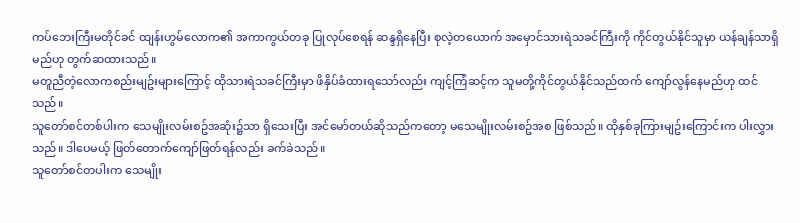ကပ်ဘေးကြီးမတိုင်ခင် ထျန်းဟွမ်လောက၏ အကာကွယ်တခု ပြုလုပ်စေရန် ဆန္ဒရှိနေပြီး စုလဲ့တယောက် အမှောင်သားရဲသခင်ကြီးကို ကိုင်တွယ်နိုင်သူမှာ ယန်ချန်သာရှိမည်ဟု တွက်ဆထားသည်။
မတူညီတဲ့လောကစည်းမျဥ်းများကြောင့် ထိုသားရဲသခင်ကြီးမှာ ဖိနှိပ်ခံထားရသော်လည်း ကျင့်ကြံဆင့်က သူမတို့ကိုင်တွယ်နိုင်သည်ထက် ကျော်လွန်နေမည်ဟု ထင်သည်။
သူတော်စင်တစ်ပါးက သေမျိုးလမ်းစဥ်အဆုံး၌သာ ရှိသေးပြီး အင်မော်တယ်ဆိုသည်ကတော့ မသေမျိုးလမ်းစဥ်အစ ဖြစ်သည်။ ထိုနှစ်ခုကြားမျဥ်းကြောင်းက ပါးလွှားသည်။ ဒါပေမယ့် ဖြတ်တောက်ကျော်ဖြတ်ရန်လည်း ခက်ခဲသည်။
သူတော်စင်တပါးက သေမျိုး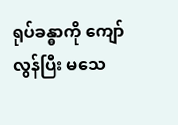ရုပ်ခန္ဓာကို ကျော်လွန်ပြီး မသေ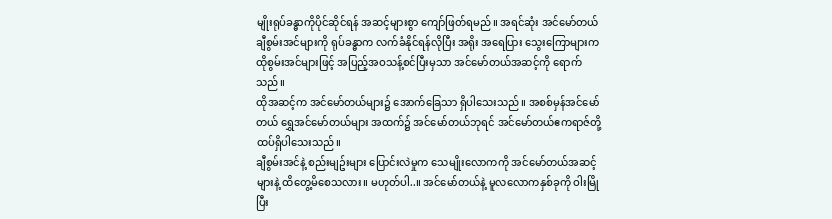မျိုးရုပ်ခန္ဓာကိုပိုင်ဆိုင်ရန် အဆင့်များစွာ ကျော်ဖြတ်ရမည်။ အရင်ဆုံး အင်မော်တယ်ချီစွမ်းအင်များကို ရုပ်ခန္ဓာက လက်ခံနိုင်ရန်လိုပြီး အရိုး အရေပြား သွေးကြောများက ထိုစွမ်းအင်များဖြင့် အပြည့်အဝသန့်စင်ပြီးမှသာ အင်မော်တယ်အဆင့်ကို ရောက်သည်။
ထိုအဆင့်က အင်မော်တယ်များ၌ အောက်ခြေသာ ရှိပါသေးသည်။ အစစ်မှန်အင်မော်တယ် ရွှေအင်မော်တယ်များ အထက်၌ အင်မော်တယ်ဘုရင် အင်မော်တယ်ဧကရာဇ်တို့ ထပ်ရှိပါသေးသည်။
ချီစွမ်းအင်နဲ့ စည်းမျဥ်းများ ပြောင်းလဲမှုက သေမျိုးလောကကို အင်မော်တယ်အဆင့်များနဲ့ ထိတွေ့မိစေသလား။ မဟုတ်ပါ..။ အင်မော်တယ်နဲ့ မူလလောကနှစ်ခုကို ဝါးမြိုပြီး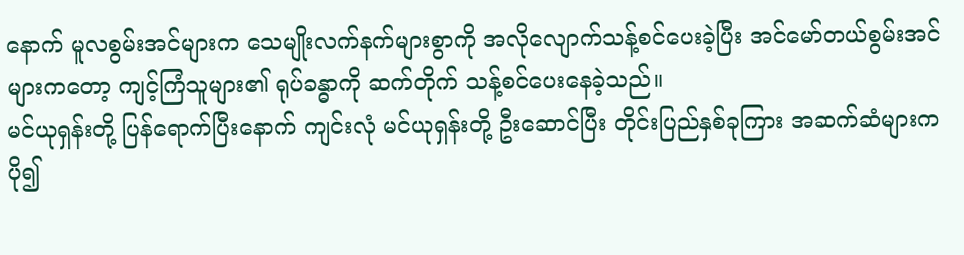နောက် မူလစွမ်းအင်များက သေမျိုးလက်နက်များစွာကို အလိုလျောက်သန့်စင်ပေးခဲ့ပြီး အင်မော်တယ်စွမ်းအင်များကတော့ ကျင့်ကြံသူများ၏ ရုပ်ခန္ဓာကို ဆက်တိုက် သန့်စင်ပေးနေခဲ့သည်။
မင်ယုရှန်းတို့ ပြန်ရောက်ပြီးနောက် ကျင်းလုံ မင်ယုရှန်းတို့ ဦးဆောင်ပြီး တိုင်းပြည်နှစ်ခုကြား အဆက်ဆံများကပို၍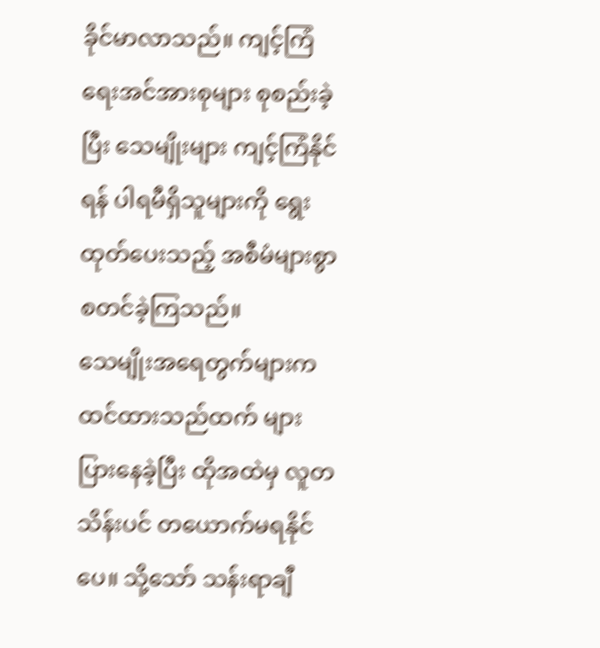ခိုင်မာလာသည်။ ကျင့်ကြံရေးအင်အားစုများ စုစည်းခဲ့ပြီး သေမျိုးများ ကျင့်ကြံနိုင်ရန် ပါရမီရှိသူများကို ရွေးထုတ်ပေးသည့် အစီမံများစွာ စတင်ခဲ့ကြသည်။
သေမျိုးအရေတွက်များက ထင်ထားသည်ထက် များပြားနေခဲ့ပြီး ထိုအထဲမှ လူတသိန်းပင် တယောက်မရနိုင်ပေ။ သို့သော် သန်းရာချီ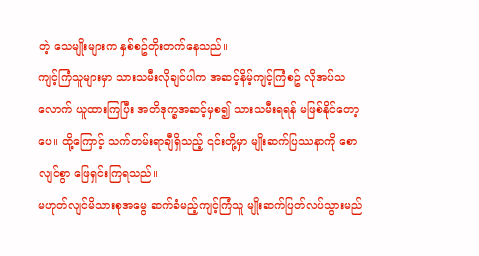တဲ့ သေမျိုးများက နှစ်စဥ်တိုးတက်နေသည်။
ကျင့်ကြံသူများမှာ သားသမီးလိုချင်ပါက အဆင့်နိမ့်ကျင့်ကြံစဥ် လိုအပ်သလောက် ယူထားကြပြီး အတိဒုက္ခအဆင့်မှစ၍ သားသမီးရရန် မဖြစ်နိုင်တော့ပေ။ ထို့ကြောင့် သက်တမ်းရာချီရှိသည့် ၎င်းတို့မှာ မျိုးဆက်ပြဿနာကို စောလျင်စွာ ဖြေရှင်းကြရသည်။
မဟုတ်လျင်မိသားစုအမွေ ဆက်ခံမည့်ကျင့်ကြံသူ မျိုးဆက်ပြတ်လပ်သွားမည်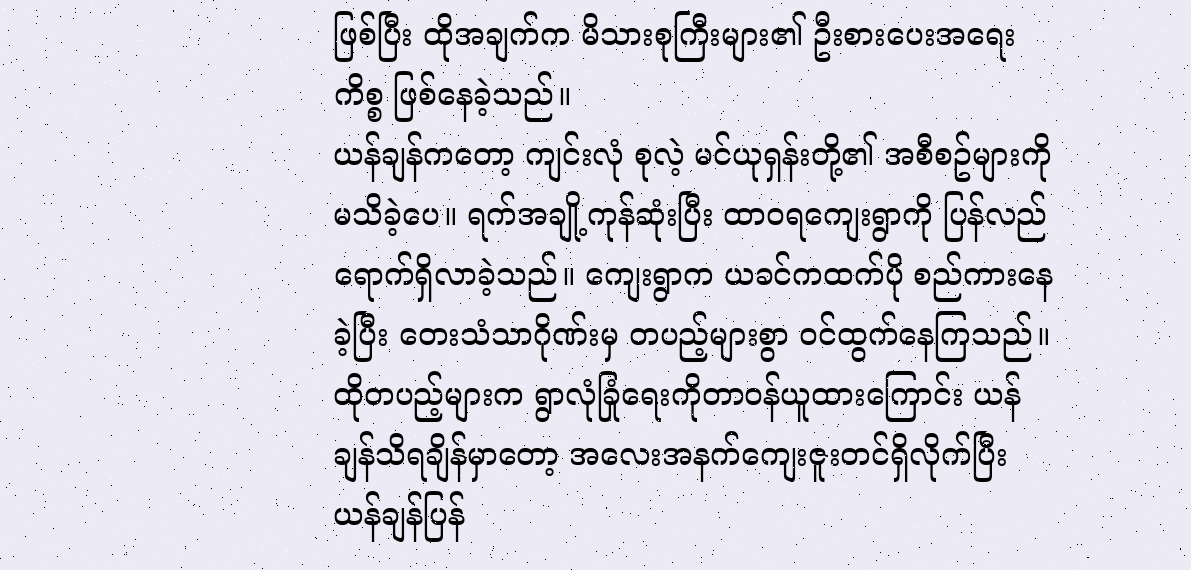ဖြစ်ပြီး ထိုအချက်က မိသားစုကြီးများ၏ ဦးစားပေးအရေးကိစ္စ ဖြစ်နေခဲ့သည်။
ယန်ချန်ကတော့ ကျင်းလုံ စုလဲ့ မင်ယုရှန်းတို့၏ အစီစဥ်များကို မသိခဲ့ပေ။ ရက်အချို့ကုန်ဆုံးပြီး ထာဝရကျေးရွာကို ပြန်လည်ရောက်ရှိလာခဲ့သည်။ ကျေးရွာက ယခင်ကထက်ပို စည်ကားနေခဲ့ပြီး တေးသံသာဂိုဏ်းမှ တပည့်များစွာ ဝင်ထွက်နေကြသည်။
ထိုတပည့်များက ရွာလုံခြုံရေးကိုတာဝန်ယူထားကြောင်း ယန်ချန်သိရချိန်မှာတော့ အလေးအနက်ကျေးဇူးတင်ရှိလိုက်ပြီး ယန်ချန်ပြန်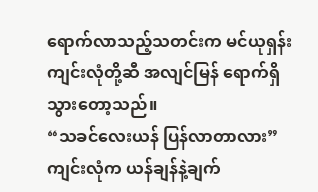ရောက်လာသည့်သတင်းက မင်ယုရှန်း ကျင်းလုံတို့ဆီ အလျင်မြန် ရောက်ရှိသွားတော့သည်။
“သခင်လေးယန် ပြန်လာတာလား”
ကျင်းလုံက ယန်ချန်နဲ့ချက်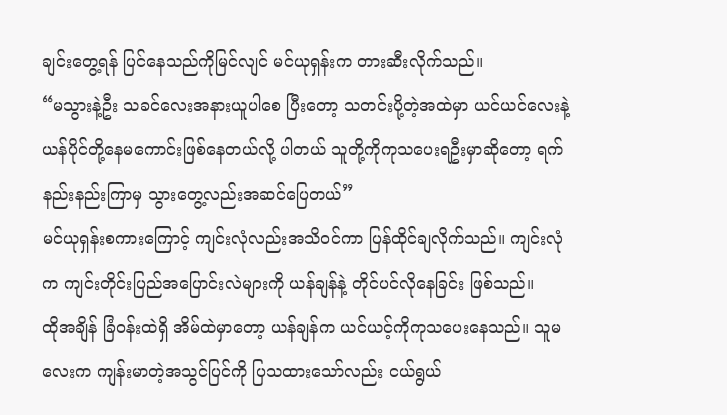ချင်းတွေ့ရန် ပြင်နေသည်ကိုမြင်လျင် မင်ယုရှန်းက တားဆီးလိုက်သည်။
“မသွားနဲ့ဦး သခင်လေးအနားယူပါစေ ပြီးတော့ သတင်းပို့တဲ့အထဲမှာ ယင်ယင်လေးနဲ့ ယန်ပိုင်တို့နေမကောင်းဖြစ်နေတယ်လို့ ပါတယ် သူတို့ကိုကုသပေးရဦးမှာဆိုတော့ ရက်နည်းနည်းကြာမှ သွားတွေ့လည်းအဆင်ပြေတယ်”
မင်ယုရှန်းစကားကြောင့် ကျင်းလုံလည်းအသိဝင်ကာ ပြန်ထိုင်ချလိုက်သည်။ ကျင်းလုံက ကျင်းတိုင်းပြည်အပြောင်းလဲများကို ယန်ချန်နဲ့ တိုင်ပင်လိုနေခြင်း ဖြစ်သည်။
ထိုအချိန် ခြံဝန်းထဲရှိ အိမ်ထဲမှာတော့ ယန်ချန်က ယင်ယင့်ကိုကုသပေးနေသည်။ သူမလေးက ကျန်းမာတဲ့အသွင်ပြင်ကို ပြသထားသော်လည်း ငယ်ရွယ်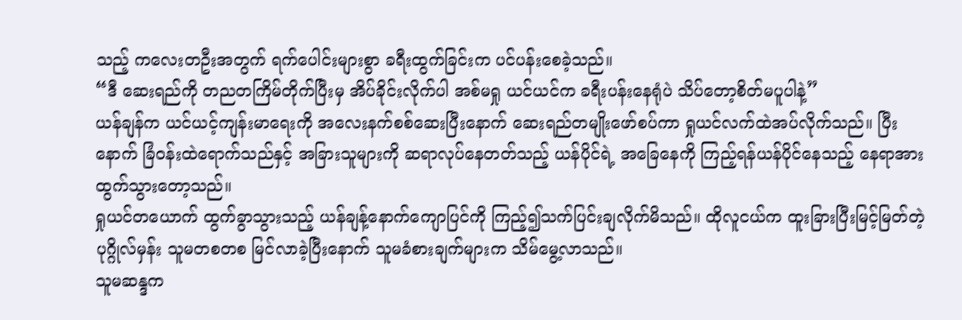သည့် ကလေးတဦးအတွက် ရက်ပေါင်းများစွာ ခရီးထွက်ခြင်းက ပင်ပန်းစေခဲ့သည်။
“ဒီ ဆေးရည်ကို တညတကြိမ်တိုက်ပြီးမှ အိပ်ခိုင်းလိုက်ပါ အစ်မရှု ယင်ယင်က ခရီးပန်းနေရုံပဲ သိပ်တော့စိတ်မပူပါနဲ့”
ယန်ချန်က ယင်ယင့်ကျန်းမာရေးကို အလေးနက်စစ်ဆေးပြီးနောက် ဆေးရည်တမျိုးဖော်စပ်ကာ ရှုယင်လက်ထဲအပ်လိုက်သည်။ ပြီးနောက် ခြံဝန်းထဲရောက်သည်နှင့် အခြားသူများကို ဆရာလုပ်နေတတ်သည့် ယန်ပိုင်ရဲ့ အခြေနေကို ကြည့်ရန်ယန်ပိုင်နေသည့် နေရာအား ထွက်သွားတော့သည်။
ရှုယင်တယောက် ထွက်ခွာသွားသည့် ယန်ချန့်နောက်ကျောပြင်ကို ကြည့်၍သက်ပြင်းချလိုက်မိသည်။ ထိုလူငယ်က ထူးခြားပြီးမြင့်မြတ်တဲ့ပုဂ္ဂိုလ်မှန်း သူမတစတစ မြင်လာခဲ့ပြီးနောက် သူမခံစားချက်များက သိမ်မွေ့လာသည်။
သူမဆန္ဒက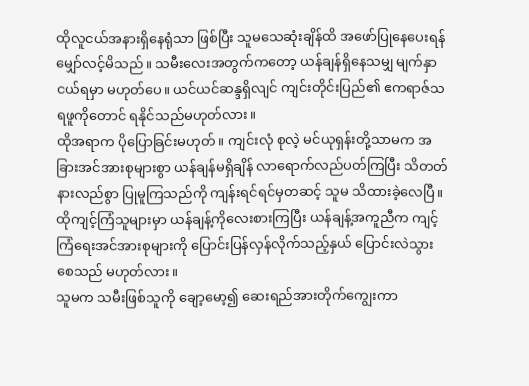ထိုလူငယ်အနားရှိနေရုံသာ ဖြစ်ပြီး သူမသေဆုံးချိန်ထိ အဖော်ပြုနေပေးရန် မျှော်လင့်မိသည်။ သမီးလေးအတွက်ကတော့ ယန်ချန်ရှိနေသမျှ မျက်နှာငယ်ရမှာ မဟုတ်ပေ။ ယင်ယင်ဆန္ဒရှိလျင် ကျင်းတိုင်းပြည်၏ ဧကရာဇ်သရဖူကိုတောင် ရနိုင်သည်မဟုတ်လား။
ထိုအရာက ပိုပြောခြင်းမဟုတ်။ ကျင်းလုံ စုလဲ့ မင်ယုရှန်းတို့သာမက အခြားအင်အားစုများစွာ ယန်ချန်မရှိချိန် လာရောက်လည်ပတ်ကြပြီး သိတတ်နားလည်စွာ ပြုမူကြသည်ကို ကျန်းရင်ရင်မှတဆင့် သူမ သိထားခဲ့လေပြီ။
ထိုကျင့်ကြံသူများမှာ ယန်ချန့်ကိုလေးစားကြပြီး ယန်ချန့်အကူညီက ကျင့်ကြံရေးအင်အားစုများကို ပြောင်းပြန်လှန်လိုက်သည့်နှယ် ပြောင်းလဲသွားစေသည် မဟုတ်လား။
သူမက သမီးဖြစ်သူကို ချော့မော့၍ ဆေးရည်အားတိုက်ကျွေးကာ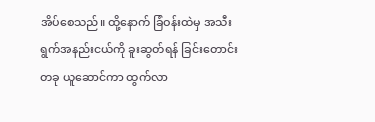အိပ်စေသည်။ ထို့နောက် ခြံဝန်းထဲမှ အသီးရွက်အနည်းငယ်ကို ခူးဆွတ်ရန် ခြင်းတောင်းတခု ယူဆောင်ကာ ထွက်လာ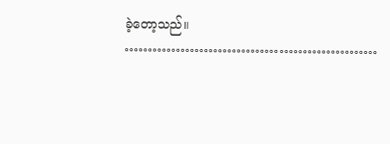ခဲ့တော့သည်။
………………………………………………